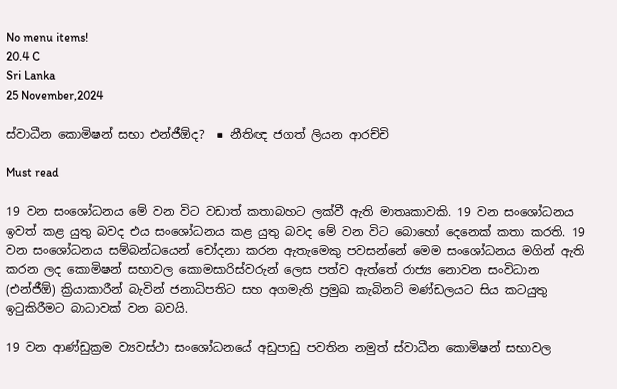No menu items!
20.4 C
Sri Lanka
25 November,2024

ස්වාධීන කොමිෂන් සභා එන්ජීඕද?  ■ නීතිඥ ජගත් ලියන ආරච්චි

Must read

19 වන සංශෝධනය මේ වන විට වඩාත් කතාබහට ලක්වී ඇති මාතෘකාවකි. 19 වන සංශෝධනය ඉවත් කළ යුතු බවද එය සංශෝධනය කළ යුතු බවද මේ වන විට බොහෝ දෙනෙක් කතා කරති. 19 වන සංශෝධනය සම්බන්ධයෙන් චෝදනා කරන ඇතැමෙකු පවසන්නේ මෙම සංශෝධනය මගින් ඇති කරන ලද කොමිෂන් සභාවල කොමසාරිස්වරුන් ලෙස පත්ව ඇත්තේ රාජ්‍ය නොවන සංවිධාන (එන්ජීඕ) ක්‍රියාකාරීන් බැවින් ජනාධිපතිට සහ අගමැති ප්‍රමුඛ කැබිනට් මණ්ඩලයට සිය කටයුතු ඉටුකිරීමට බාධාවක් වන බවයි.

19 වන ආණ්ඩුක්‍රම ව්‍යවස්ථා සංශෝධනයේ අඩුපාඩු පවතින නමුත් ස්වාධීන කොමිෂන් සභාවල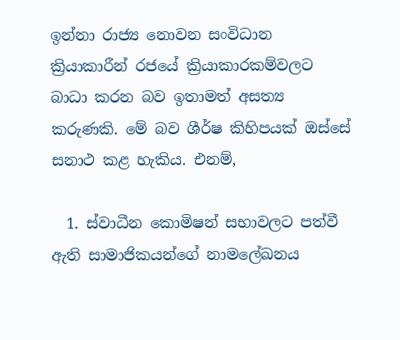ඉන්නා රාජ්‍ය නොවන සංවිධාන ක්‍රියාකාරීන් රජයේ ක්‍රියාකාරකම්වලට බාධා කරන බව ඉතාමත් අසත්‍ය කරුණකි. මේ බව ශීර්ෂ කිහිපයක් ඔස්සේ සනාථ කළ හැකිය. එනම්,

  1. ස්වාධීන කොමිෂන් සභාවලට පත්වී ඇති සාමාජිකයන්ගේ නාමලේඛනය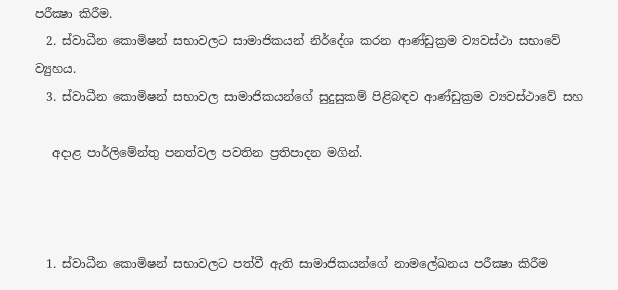පරීක්‍ෂා කිරීම.
  2. ස්වාධීන කොමිෂන් සභාවලට සාමාජිකයන් නිර්දේශ කරන ආණ්ඩුක්‍රම ව්‍යවස්ථා සභාවේ ව්‍යුහය.
  3. ස්වාධීන කොමිෂන් සභාවල සාමාජිකයන්ගේ සුදුසුකම් පිළිබඳව ආණ්ඩුක්‍රම ව්‍යවස්ථාවේ සහ

   අදාළ පාර්ලිමේන්තු පනත්වල පවතින ප්‍රතිපාදන මගින්.



  1. ස්වාධීන කොමිෂන් සභාවලට පත්වී ඇති සාමාජිකයන්ගේ නාමලේඛනය පරීක්‍ෂා කිරීම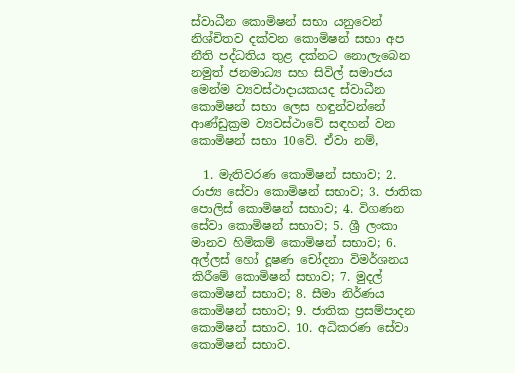ස්වාධීන කොමිෂන් සභා යනුවෙන් නිශ්චිතව දක්වන කොමිෂන් සභා අප නීති පද්ධතිය තුළ දක්නට නොලැබෙන නමුත් ජනමාධ්‍ය සහ සිවිල් සමාජය මෙන්ම ව්‍යවස්ථාදායකයද ස්වාධීන කොමිෂන් සභා ලෙස හඳුන්වන්නේ ආණ්ඩුක්‍රම ව්‍යවස්ථාවේ සඳහන් වන කොමිෂන් සභා 10වේ. ඒවා නම්,

  1. මැතිවරණ කොමිෂන් සභාව; 2. රාජ්‍ය සේවා කොමිෂන් සභාව; 3. ජාතික පොලිස් කොමිෂන් සභාව; 4. විගණන සේවා කොමිෂන් සභාව; 5. ශ්‍රී ලංකා මානව හිමිකම් කොමිෂන් සභාව; 6. අල්ලස් හෝ දූෂණ චෝදනා විමර්ශනය කිරීමේ කොමිෂන් සභාව; 7. මුදල් කොමිෂන් සභාව; 8. සීමා නිර්ණය කොමිෂන් සභාව; 9. ජාතික ප්‍රසම්පාදන කොමිෂන් සභාව. 10. අධිකරණ සේවා කොමිෂන් සභාව.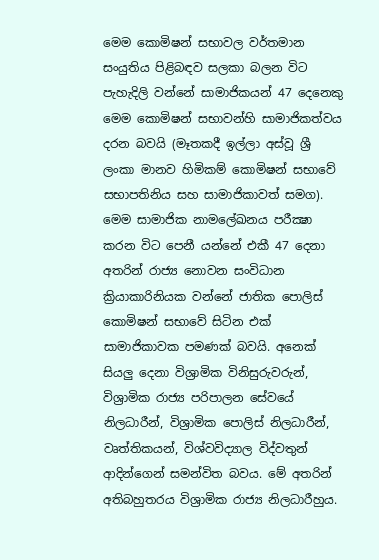මෙම කොමිෂන් සභාවල වර්තමාන සංයුතිය පිළිබඳව සලකා බලන විට පැහැදිලි වන්නේ සාමාජිකයන් 47 දෙනෙකු මෙම කොමිෂන් සභාවන්හි සාමාජිකත්වය දරන බවයි (මෑතකදී ඉල්ලා අස්වූ ශ්‍රී ලංකා මානව හිමිකම් කොමිෂන් සභාවේ සභාපතිනිය සහ සාමාජිකාවත් සමග). මෙම සාමාජික නාමලේඛනය පරීක්‍ෂා කරන විට පෙනී යන්නේ එකී 47 දෙනා අතරින් රාජ්‍ය නොවන සංවිධාන ක්‍රියාකාරිනියක වන්නේ ජාතික පොලිස් කොමිෂන් සභාවේ සිටින එක් සාමාජිකාවක පමණක් බවයි. අනෙක් සියලු දෙනා විශ්‍රාමික විනිසුරුවරුන්, විශ්‍රාමික රාජ්‍ය පරිපාලන සේවයේ නිලධාරීන්, විශ්‍රාමික පොලිස් නිලධාරීන්, වෘත්තිකයන්, විශ්වවිද්‍යාල විද්වතුන් ආදින්ගෙන් සමන්විත බවය. මේ අතරින් අතිබහුතරය විශ්‍රාමික රාජ්‍ය නිලධාරීහුය.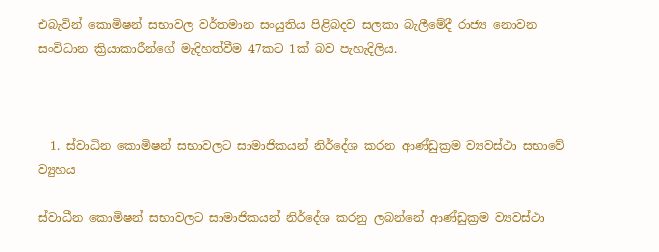එබැවින් කොමිෂන් සභාවල වර්තමාන සංයුතිය පිළිබදව සලකා බැලීමේදී රාජ්‍ය නොවන සංවිධාන ක්‍රියාකාරීන්ගේ මැදිහත්වීම 47කට 1ක් බව පැහැදිලිය.



  1. ස්වාධින කොමිෂන් සභාවලට සාමාජිකයන් නිර්දේශ කරන ආණ්ඩුක්‍රම ව්‍යවස්ථා සභාවේ ව්‍යුහය

ස්වාධීන කොමිෂන් සභාවලට සාමාජිකයන් නිර්දේශ කරනු ලබන්නේ ආණ්ඩුක්‍රම ව්‍යවස්ථා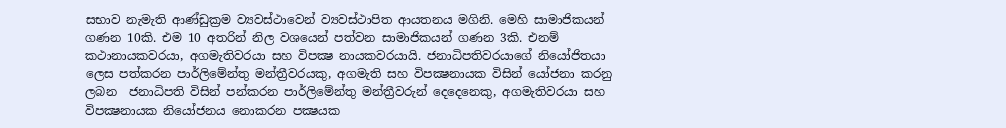සභාව නැමැති ආණ්ඩුක්‍රම ව්‍යවස්ථාවෙන් ව්‍යවස්ථාපිත ආයතනය මගිනි. මෙහි සාමාජිකයන් ගණන 10කි. එම 10 අතරින් නිල වශයෙන් පත්වන සාමාජිකයන් ගණන 3කි. එනම් කථානායකවරයා, අගමැතිවරයා සහ විපක්‍ෂ නායකවරයායි. ජනාධිපතිවරයාගේ නියෝජිතයා ලෙස පත්කරන පාර්ලිමේන්තු මන්ත්‍රීවරයකු, අගමැති සහ විපක්‍ෂනායක විසින් යෝජනා කරනු ලබන  ජනාධිපති විසින් පන්කරන පාර්ලිමේන්තු මන්ත්‍රීවරුන් දෙදෙනෙකු, අගමැතිවරයා සහ විපක්‍ෂනායක නියෝජනය නොකරන පක්‍ෂයක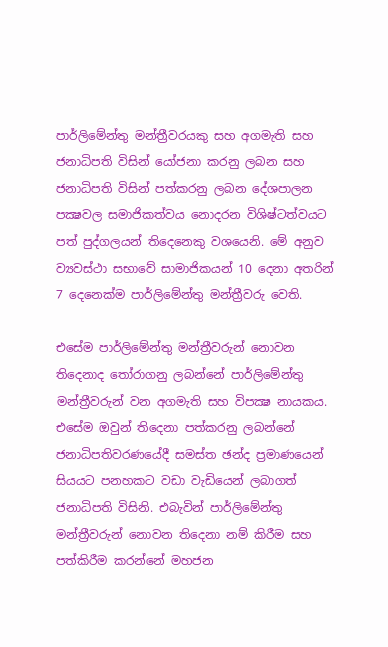පාර්ලිමේන්තු මන්ත්‍රීවරයකු සහ අගමැති සහ ජනාධිපති විසින් යෝජනා කරනු ලබන සහ ජනාධිපති විසින් පත්කරනු ලබන දේශපාලන පක්‍ෂවල සමාජිකත්වය නොදරන විශිෂ්ටත්වයට පත් පුද්ගලයන් තිදෙනෙකු වශයෙනි. මේ අනුව ව්‍යවස්ථා සභාවේ සාමාජිකයන් 10 දෙනා අතරින් 7 දෙනෙක්ම පාර්ලිමේන්තු මන්ත්‍රීවරු වෙති.

එසේම පාර්ලිමේන්තු මන්ත්‍රීවරුන් නොවන තිදෙනාද තෝරාගනු ලබන්නේ පාර්ලිමේන්තු මන්ත්‍රීවරුන් වන අගමැති සහ විපක්‍ෂ නායකය. එසේම ඔවුන් තිදෙනා පත්කරනු ලබන්නේ ජනාධිපතිවරණයේදී සමස්ත ඡන්ද ප්‍රමාණයෙන් සියයට පනහකට වඩා වැඩියෙන් ලබාගත් ජනාධිපති විසිනි. එබැවින් පාර්ලිමේන්තු මන්ත්‍රීවරුන් නොවන තිදෙනා නම් කිරීම සහ පත්කිරීම කරන්නේ මහජන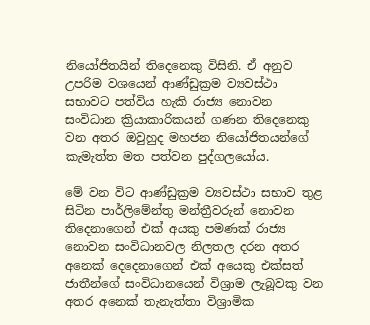නියෝජිතයින් තිදෙනෙකු විසිනි. ඒ අනුව උපරිම වශයෙන් ආණ්ඩුක්‍රම ව්‍යවස්ථා සභාවට පත්විය හැකි රාජ්‍ය නොවන සංවිධාන ක්‍රියාකාරිකයන් ගණන තිදෙනෙකු වන අතර ඔවුහුද මහජන නියෝජිතයන්ගේ කැමැත්ත මත පත්වන පුද්ගලයෝය.

මේ වන විට ආණ්ඩුක්‍රම ව්‍යවස්ථා සභාව තුළ සිටින පාර්ලිමේන්තු මන්ත්‍රීවරුන් නොවන තිදෙනාගෙන් එක් අයකු පමණක් රාජ්‍ය නොවන සංවිධානවල නිලතල දරන අතර අනෙක් දෙදෙනාගෙන් එක් අයෙකු එක්සත් ජාතීන්ගේ සංවිධානයෙන් විශ්‍රාම ලැබූවකු වන  අතර අනෙක් තැනැත්තා විශ්‍රාමික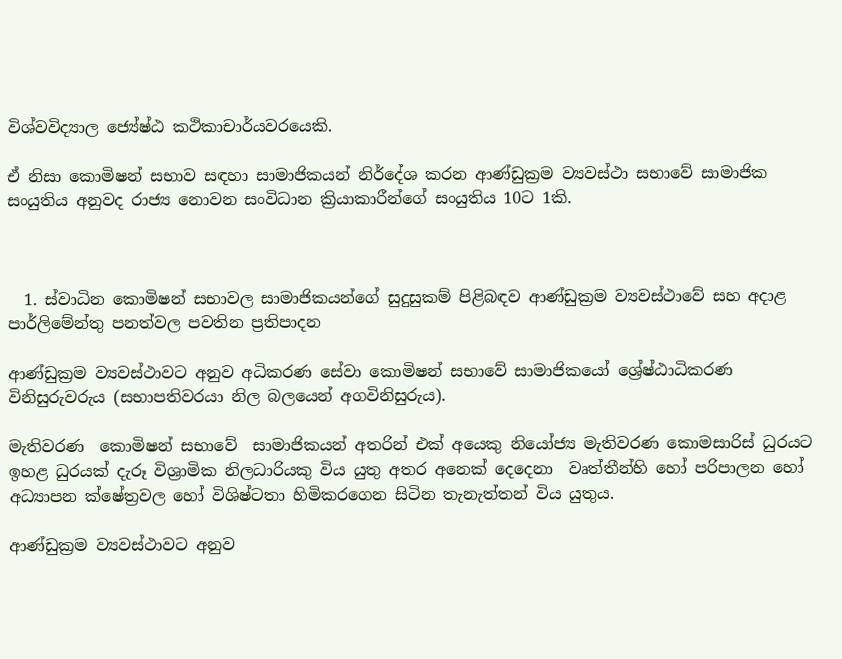විශ්වවිද්‍යාල ජ්‍යේෂ්ඨ කථිකාචාර්යවරයෙකි.

ඒ නිසා කොමිෂන් සභාව සඳහා සාමාජිකයන් නිර්දේශ කරන ආණ්ඩුක්‍රම ව්‍යවස්ථා සභාවේ සාමාජික සංයුතිය අනුවද රාජ්‍ය නොවන සංවිධාන ක්‍රියාකාරීන්ගේ සංයුතිය 10ට 1කි.



  1. ස්වාධින කොමිෂන් සභාවල සාමාජිකයන්ගේ සුදුසුකම් පිළිබඳව ආණ්ඩුක්‍රම ව්‍යවස්ථාවේ සහ අදාළ පාර්ලිමේන්තු පනත්වල පවතින ප්‍රතිපාදන

ආණ්ඩුක්‍රම ව්‍යවස්ථාවට අනුව අධිකරණ සේවා කොමිෂන් සභාවේ සාමාජිකයෝ ශ්‍රේෂ්ඨාධිකරණ විනිසුරුවරුය (සභාපතිවරයා නිල බලයෙන් අගවිනිසුරුය).

මැතිවරණ  කොමිෂන් සභාවේ  සාමාජිකයන් අතරින් එක් අයෙකු නියෝජ්‍ය මැතිවරණ කොමසාරිස් ධුරයට ඉහළ ධුරයක් දැරූ විශ්‍රාමික නිලධාරියකු විය යුතු අතර අනෙක් දෙදෙනා  වෘත්තීන්හි හෝ පරිපාලන හෝ අධ්‍යාපන ක්ෂේත්‍රවල හෝ විශිෂ්ටතා හිමිකරගෙන සිටින තැනැත්තන් විය යුතුය.

ආණ්ඩුක්‍රම ව්‍යවස්ථාවට අනුව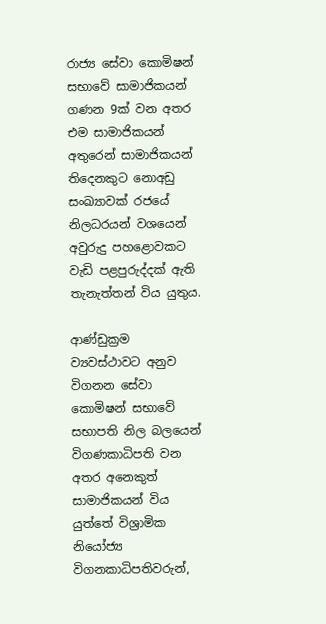රාජ්‍ය සේවා කොමිෂන් සභාවේ සාමාජිකයන් ගණන 9ක් වන අතර එම සාමාජිකයන් අතුරෙන් සාමාජිකයන් තිදෙනකුට නොඅඩු සංඛ්‍යාවක් රජයේ නිලධරයන් වශයෙන් අවුරුදු පහළොවකට වැඩි පළපුරුද්දක් ඇති තැනැත්තන් විය යුතුය.

ආණ්ඩුක්‍රම ව්‍යවස්ථාවට අනුව විගනන සේවා කොමිෂන් සභාවේ සභාපති නිල බලයෙන් විගණකාධිපති වන අතර අනෙකුත් සාමාජිකයන් විය යුත්තේ විශ්‍රාමික නියෝජ්‍ය විගනකාධිපතිවරුන්,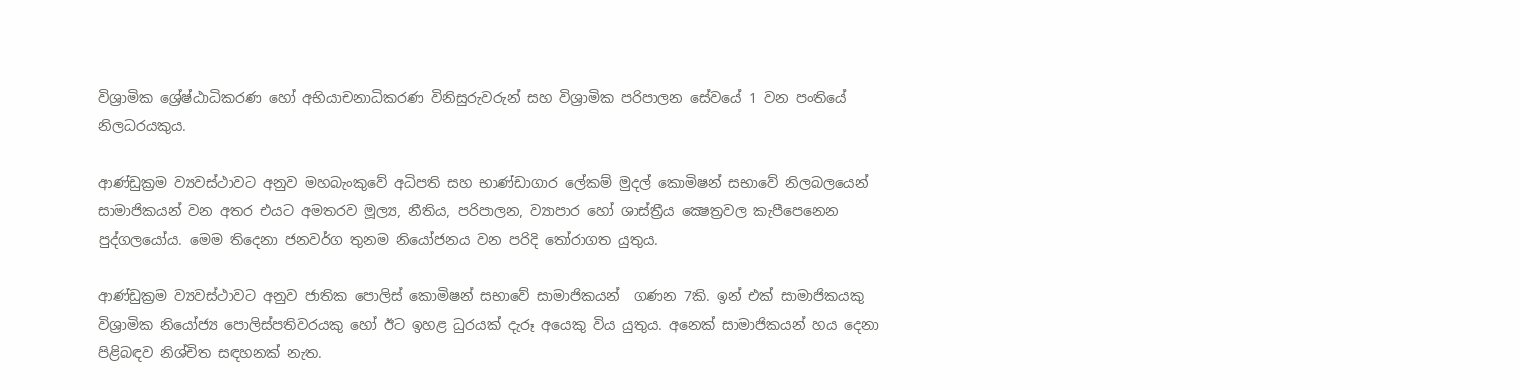විශ්‍රාමික ශ්‍රේෂ්ඨාධිකරණ හෝ අභියාචනාධිකරණ විනිසුරුවරුන් සහ විශ්‍රාමික පරිපාලන සේවයේ 1 වන පංතියේ නිලධරයකුය.

ආණ්ඩුක්‍රම ව්‍යවස්ථාවට අනුව මහබැංකුවේ අධිපති සහ භාණ්ඩාගාර ලේකම් මුදල් කොමිෂන් සභාවේ නිලබලයෙන් සාමාජිකයන් වන අතර එයට අමතරව මූල්‍ය, නීතිය, පරිපාලන, ව්‍යාපාර හෝ ශාස්ත්‍රීය ක්‍ෂෙත්‍රවල කැපීපෙනෙන පුද්ගලයෝය. මෙම තිදෙනා ජනවර්ග තුනම නියෝජනය වන පරිදි තෝරාගත යුතුය.

ආණ්ඩුක්‍රම ව්‍යවස්ථාවට අනුව ජාතික පොලිස් කොමිෂන් සභාවේ සාමාජිකයන්  ගණන 7කි. ඉන් එක් සාමාජිකයකු විශ්‍රාමික නියෝජ්‍ය පොලිස්පතිවරයකු හෝ ඊට ඉහළ ධුරයක් දැරූ අයෙකු විය යුතුය. අනෙක් සාමාජිකයන් හය දෙනා පිළිබඳව නිශ්චිත සඳහනක් නැත.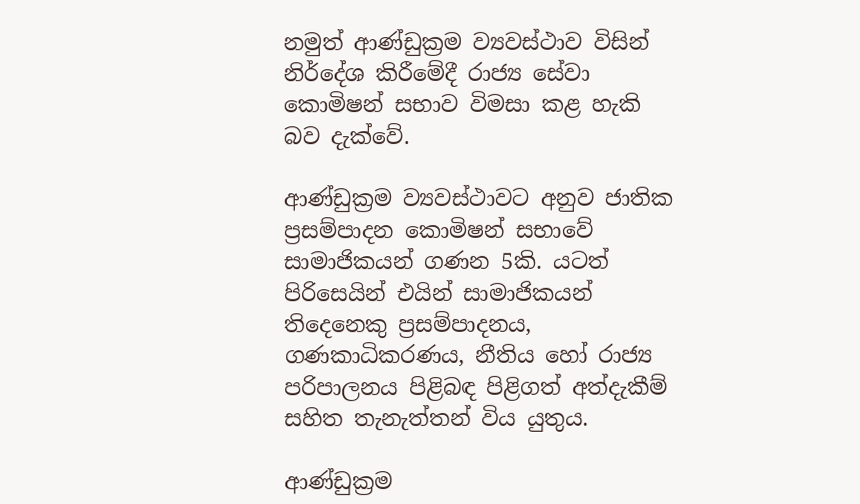නමුත් ආණ්ඩුක්‍රම ව්‍යවස්ථාව විසින් නිර්දේශ කිරීමේදී රාජ්‍ය සේවා කොමිෂන් සභාව විමසා කළ හැකි බව දැක්වේ.

ආණ්ඩුක්‍රම ව්‍යවස්ථාවට අනුව ජාතික ප්‍රසම්පාදන කොමිෂන් සභාවේ සාමාජිකයන් ගණන 5කි. යටත් පිරිසෙයින් එයින් සාමාජිකයන් තිදෙනෙකු ප්‍රසම්පාදනය, ගණකාධිකරණය, නීතිය හෝ රාජ්‍ය පරිපාලනය පිළිබඳ පිළිගත් අත්දැකීම් සහිත තැනැත්තන් විය යුතුය.

ආණ්ඩුක්‍රම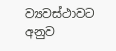ව්‍යවස්ථාවට අනුව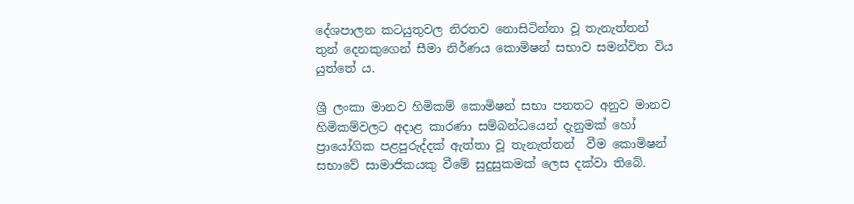දේශපාලන කටයුතුවල නිරතව නොසිටින්නා වූ තැනැත්තන් තුන් දෙනකුගෙන් සීමා නිර්ණය කොමිෂන් සභාව සමන්විත විය යුත්තේ ය.

ශ්‍රී ලංකා මානව හිමිකම් කොමිෂන් සභා පනතට අනුව මානව හිමිකම්වලට අදාළ කාරණා සම්බන්ධයෙන් දැනුමක් හෝ ප්‍රායෝගික පළපුරුද්දක් ඇත්තා වූ තැනැත්තන්  වීම කොමිෂන් සභාවේ සාමාජිකයකු වීමේ සුදුසුකමක් ලෙස දක්වා තිබේ.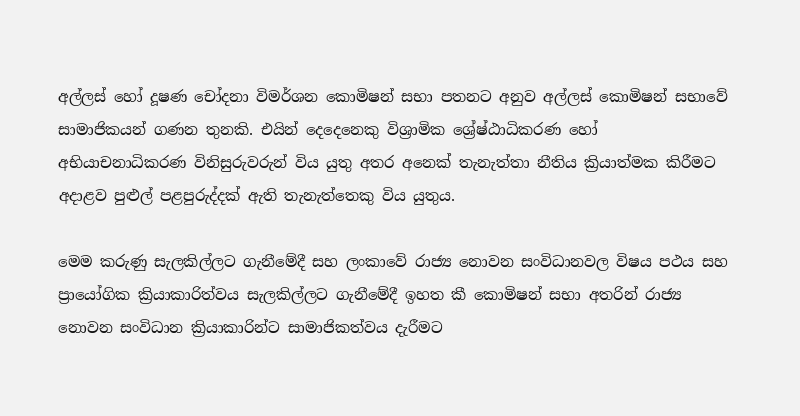අල්ලස් හෝ දූෂණ චෝදනා විමර්ශන කොමිෂන් සභා පතනට අනුව අල්ලස් කොමිෂන් සභාවේ සාමාජිකයන් ගණන තුනකි. එයින් දෙදෙනෙකු විශ්‍රාමික ශ්‍රේෂ්ඨාධිකරණ හෝ අභියාචනාධිකරණ විනිසුරුවරුන් විය යුතු අතර අනෙක් තැනැත්තා නීතිය ක්‍රියාත්මක කිරීමට අදාළව පුළුල් පළපුරුද්දක් ඇති තැනැත්තෙකු විය යුතුය.

මෙම කරුණු සැලකිල්ලට ගැනීමේදී සහ ලංකාවේ රාජ්‍ය නොවන සංවිධානවල විෂය පථය සහ ප්‍රායෝගික ක්‍රියාකාරිත්වය සැලකිල්ලට ගැනීමේදී ඉහත කී කොමිෂන් සභා අතරින් රාජ්‍ය නොවන සංවිධාන ක්‍රියාකාරින්ට සාමාජිකත්වය දැරීමට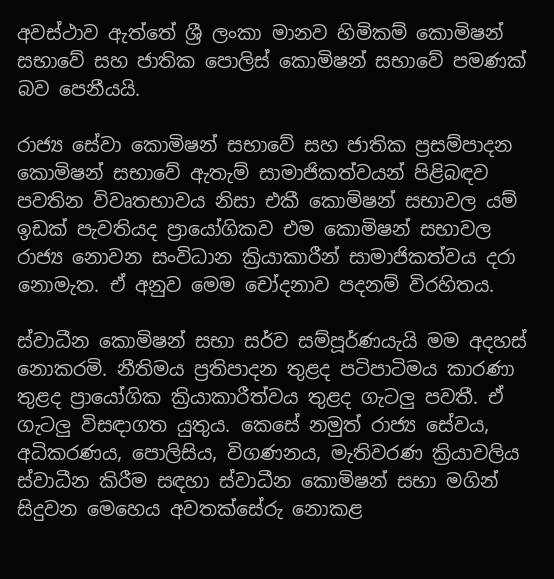අවස්ථාව ඇත්තේ ශ්‍රී ලංකා මානව හිමිකම් කොමිෂන් සභාවේ සහ ජාතික පොලිස් කොමිෂන් සභාවේ පමණක් බව පෙනීයයි.

රාජ්‍ය සේවා කොමිෂන් සභාවේ සහ ජාතික ප්‍රසම්පාදන කොමිෂන් සභාවේ ඇතැම් සාමාජිකත්වයන් පිළිබඳව පවතින විවෘතභාවය නිසා එකී කොමිෂන් සභාවල යම් ඉඩක් පැවතියද ප්‍රායෝගිකව එම කොමිෂන් සභාවල රාජ්‍ය නොවන සංවිධාන ක්‍රියාකාරීන් සාමාජිකත්වය දරා නොමැත. ඒ අනුව මෙම චෝදනාව පදනම් විරහිතය.

ස්වාධීන කොමිෂන් සභා සර්ව සම්පූර්ණයැයි මම අදහස් නොකරමි. නීතිමය ප්‍රතිපාදන තුළද පටිපාටිමය කාරණා තුළද ප්‍රායෝගික ක්‍රියාකාරීත්වය තුළද ගැටලු පවතී. ඒ ගැටලු විසඳාගත යුතුය. කෙසේ නමුත් රාජ්‍ය සේවය, අධිකරණය, පොලිසිය, විගණනය, මැතිවරණ ක්‍රියාවලිය ස්වාධීන කිරීම සඳහා ස්වාධීන කොමිෂන් සභා මගින් සිදුවන මෙහෙය අවතක්සේරු නොකළ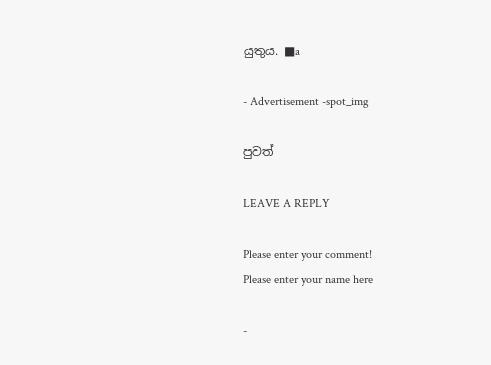යුතුය. ■a

- Advertisement -spot_img

පුවත්

LEAVE A REPLY

Please enter your comment!
Please enter your name here

-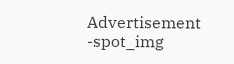Advertisement -spot_img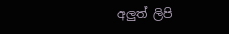අලුත් ලිපි